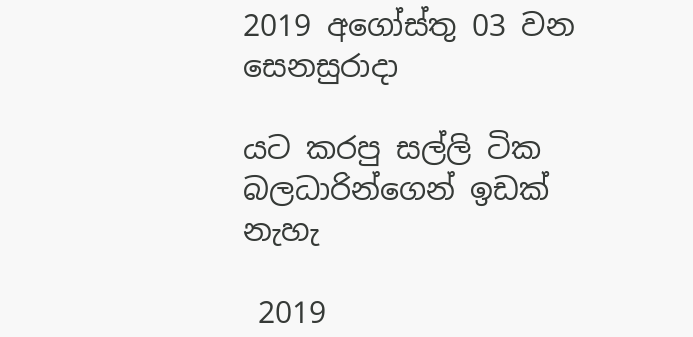2019 අගෝස්තු 03 වන සෙනසුරාදා

යට කරපු සල්ලි ටික බලධාරින්ගෙන් ඉඩක් නැහැ

 2019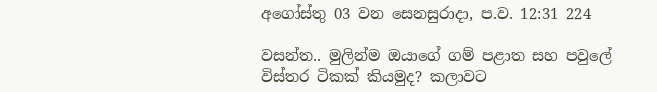අගෝස්තු 03 වන සෙනසුරාදා, ප.ව. 12:31 224

වසන්ත.. මුලින්ම ඔයාගේ ගම් පළාත සහ පවුලේ විස්තර ටිකක් කියමුද? කලාවට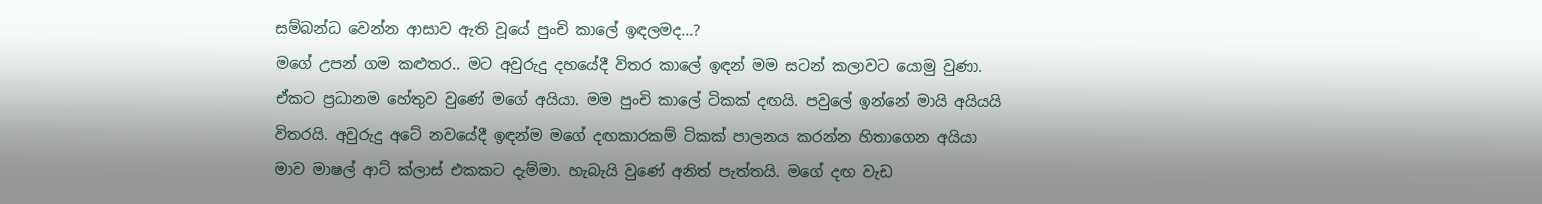සම්බන්ධ වෙන්න ආසාව ඇති වූයේ පුංචි කාලේ ඉඳලමද...?
මගේ උපන් ගම කළුතර.. මට අවුරුදු දහයේදී විතර කාලේ ඉඳන් මම සටන් කලාවට යොමු වුණා. ඒකට ප්‍රධානම හේතුව වුණේ මගේ අයියා. මම පුංචි කාලේ ටිකක් දඟයි. පවුලේ ඉන්නේ මායි අයියයි විතරයි. අවුරුදු අටේ නවයේදී ඉඳන්ම මගේ දඟකාරකම් ටිකක් පාලනය කරන්න හිතාගෙන අයියා මාව මාෂල් ආට් ක්ලාස් එකකට දැම්මා. හැබැයි වුණේ අනිත් පැත්තයි. මගේ දඟ වැඩ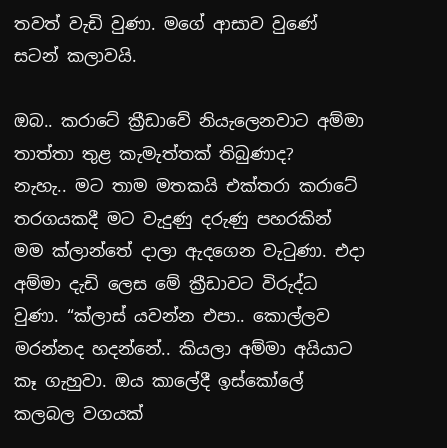තවත් වැඩි වුණා. මගේ ආසාව වුණේ සටන් කලාවයි.

ඔබ.. කරාටේ ක්‍රීඩාවේ නියැලෙනවාට අම්මා තාත්තා තුළ කැමැත්තක් තිබුණාද?
නැහැ.. මට තාම මතකයි එක්තරා කරාටේ තරගයකදී මට වැදුණු දරුණු පහරකින් මම ක්ලාන්තේ දාලා ඇදගෙන වැටුණා. එදා අම්මා දැඩි ලෙස මේ ක්‍රීඩාවට විරුද්ධ වුණා. “ක්ලාස් යවන්න එපා.. කොල්ලව මරන්නද හදන්නේ.. කියලා අම්මා අයියාට කෑ ගැහුවා. ඔය කාලේදී ඉස්කෝලේ කලබල වගයක්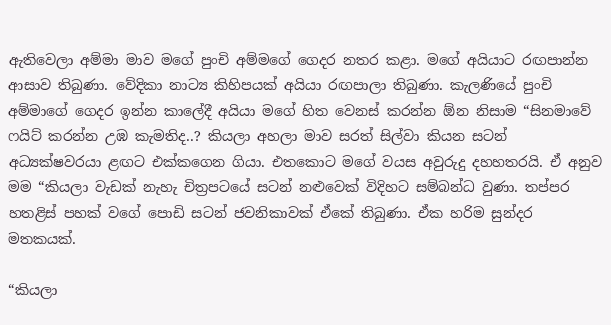ඇතිවෙලා අම්මා මාව මගේ පුංචි අම්මගේ ගෙදර නතර කළා. මගේ අයියාට රඟපාන්න ආසාව තිබුණා. වේදිකා නාට්‍ය කිහිපයක් අයියා රඟපාලා තිබුණා. කැලණියේ පුංචි අම්මාගේ ගෙදර ඉන්න කාලේදී අයියා මගේ හිත වෙනස් කරන්න ඕන නිසාම “සිනමාවේ ෆයිට් කරන්න උඹ කැමතිද..? කියලා අහලා මාව සරත් සිල්වා කියන සටන් අධ්‍යක්ෂවරයා ළඟට එක්කගෙන ගියා. එතකොට මගේ වයස අවුරුදු දහහතරයි. ඒ අනුව මම “කියලා වැඩක් නැහැ චිත්‍රපටයේ සටන් නළුවෙක් විදිහට සම්බන්ධ වුණා. තප්පර හතළිස් පහක් වගේ පොඩි සටන් ජවනිකාවක් ඒකේ තිබුණා. ඒක හරිම සුන්දර මතකයක්.

“කියලා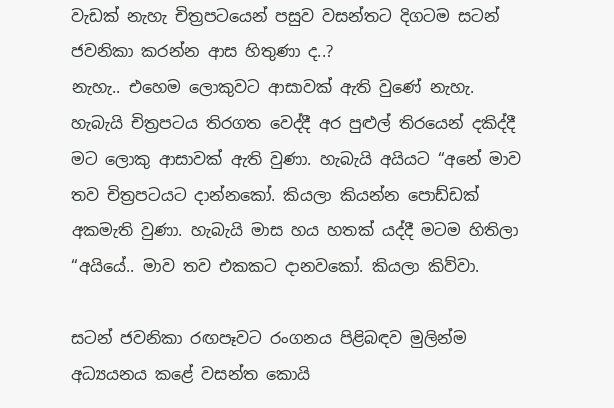වැඩක් නැහැ චිත්‍රපටයෙන් පසුව වසන්තට දිගටම සටන් ජවනිකා කරන්න ආස හිතුණා ද..?
නැහැ.. එහෙම ලොකුවට ආසාවක් ඇති වුණේ නැහැ. හැබැයි චිත්‍රපටය තිරගත වෙද්දී අර පුළුල් තිරයෙන් දකිද්දී මට ලොකු ආසාවක් ඇති වුණා. හැබැයි අයියට “අනේ මාව තව චිත්‍රපටයට දාන්නකෝ. කියලා කියන්න පොඩ්ඩක් අකමැති වුණා. හැබැයි මාස හය හතක් යද්දී මටම හිතිලා “අයියේ.. මාව තව එකකට දානවකෝ. කියලා කිව්වා.

සටන් ජවනිකා රඟපෑවට රංගනය පිළිබඳව මුලින්ම අධ්‍යයනය කළේ වසන්ත කොයි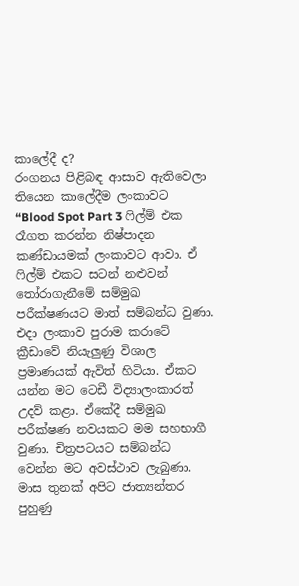කාලේදී ද?
රංගනය පිළිබඳ ආසාව ඇතිවෙලා තියෙන කාලේදීම ලංකාවට “Blood Spot Part 3 ෆිල්ම් එක රෑගත කරන්න නිෂ්පාදන කණ්ඩායමක් ලංකාවට ආවා. ඒ ෆිල්ම් එකට සටන් නළුවන් තෝරාගැනීමේ සම්මුඛ පරීක්ෂණයට මාත් සම්බන්ධ වුණා. එදා ලංකාව පුරාම කරාටේ ක්‍රීඩාවේ නියැලුණු විශාල ප්‍රමාණයක් ඇවිත් හිටියා. ඒකට යන්න මට ටෙඩී විද්‍යාලංකාරත් උදව් කළා. ඒකේදී සම්මුඛ පරීක්ෂණ නවයකට මම සහභාගී වුණා. චිත්‍රපටයට සම්බන්ධ වෙන්න මට අවස්ථාව ලැබුණා. මාස තුනක් අපිට ජාත්‍යන්තර පුහුණු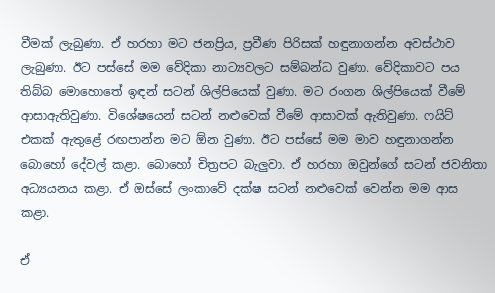වීමක් ලැබුණා. ඒ හරහා මට ජනප්‍රිය, ප්‍රවීණ පිරිසක් හඳුනාගන්න අවස්ථාව ලැබුණා. ඊට පස්සේ මම වේදිකා නාට්‍යවලට සම්බන්ධ වුණා. වේදිකාවට පය තිබ්බ මොහොතේ ඉඳන් සටන් ශිල්පියෙක් වුණා. මට රංගන ශිල්පියෙක් වීමේ ආසාඇතිවුණා. විශේෂයෙන් සටන් නළුවෙක් වීමේ ආසාවක් ඇතිවුණා. ෆයිට් එකක් ඇතුළේ රඟපාන්න මට ඕන වුණා. ඊට පස්සේ මම මාව හඳුනාගන්න බොහෝ දේවල් කළා. බොහෝ චිත්‍රපට බැලුවා. ඒ හරහා ඔවුන්ගේ සටන් ජවනිතා අධ්‍යයනය කළා. ඒ ඔස්සේ ලංකාවේ දක්ෂ සටන් නළුවෙක් වෙන්න මම ආස කළා.

ඒ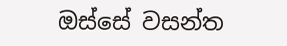ඔස්සේ වසන්ත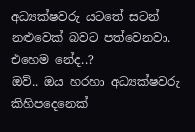අධ්‍යක්ෂවරු යටතේ සටන් නළුවෙක් බවට පත්වෙනවා. එහෙම නේද..?
ඔව්.. ඔය හරහා අධ්‍යක්ෂවරු කිහිපදෙනෙක්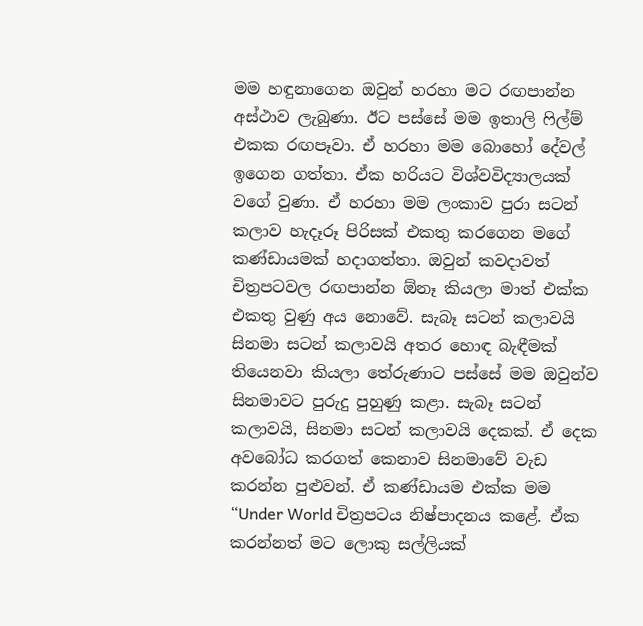මම හඳුනාගෙන ඔවුන් හරහා මට රඟපාන්න අස්ථාව ලැබුණා. ඊට පස්සේ මම ඉතාලි ෆිල්ම් එකක රඟපෑවා. ඒ හරහා මම බොහෝ දේවල් ඉගෙන ගත්තා. ඒක හරියට විශ්වවිද්‍යාලයක් වගේ වුණා. ඒ හරහා මම ලංකාව පුරා සටන් කලාව හැදෑරූ පිරිසක් එකතු කරගෙන මගේ කණ්ඩායමක් හදාගත්තා. ඔවුන් කවදාවත් චිත්‍රපටවල රඟපාන්න ඕනෑ කියලා මාත් එක්ක එකතු වුණු අය නොවේ. සැබෑ සටන් කලාවයි සිනමා සටන් කලාවයි අතර හොඳ බැඳීමක් තියෙනවා කියලා තේරුණාට පස්සේ මම ඔවුන්ව සිනමාවට පුරුදු පුහුණු කළා. සැබෑ සටන් කලාවයි, සිනමා සටන් කලාවයි දෙකක්. ඒ දෙක අවබෝධ කරගත් කෙනාව සිනමාවේ වැඩ කරන්න පුළුවන්. ඒ කණ්ඩායම එක්ක මම “Under World චිත්‍රපටය නිෂ්පාදනය කළේ. ඒක කරන්නත් මට ලොකු සල්ලියක්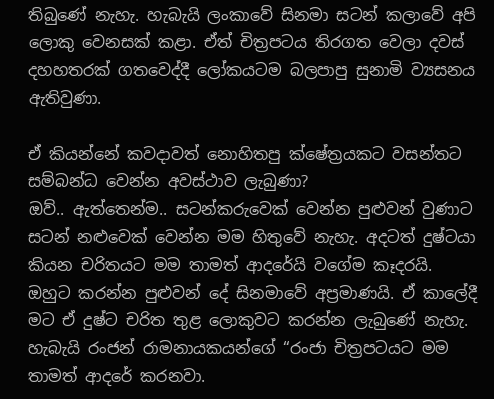තිබුණේ නැහැ. හැබැයි ලංකාවේ සිනමා සටන් කලාවේ අපි ලොකු වෙනසක් කළා. ඒත් චිත්‍රපටය තිරගත වෙලා දවස් දහහතරක් ගතවෙද්දී ලෝකයටම බලපාපු සුනාමි ව්‍යසනය ඇතිවුණා.

ඒ කියන්නේ කවදාවත් නොහිතපු ක්ෂේත්‍රයකට වසන්තට සම්බන්ධ වෙන්න අවස්ථාව ලැබුණා?
ඔව්.. ඇත්තෙන්ම.. සටන්කරුවෙක් වෙන්න පුළුවන් වුණාට සටන් නළුවෙක් වෙන්න මම හිතුවේ නැහැ. අදටත් දුෂ්ටයා කියන චරිතයට මම තාමත් ආදරේයි වගේම කෑදරයි. ඔහුට කරන්න පුළුවන් දේ සිනමාවේ අප්‍රමාණයි. ඒ කාලේදී මට ඒ දුෂ්ට චරිත තුළ ලොකුවට කරන්න ලැබුණේ නැහැ. හැබැයි රංජන් රාමනායකයන්ගේ “රංජා චිත්‍රපටයට මම තාමත් ආදරේ කරනවා.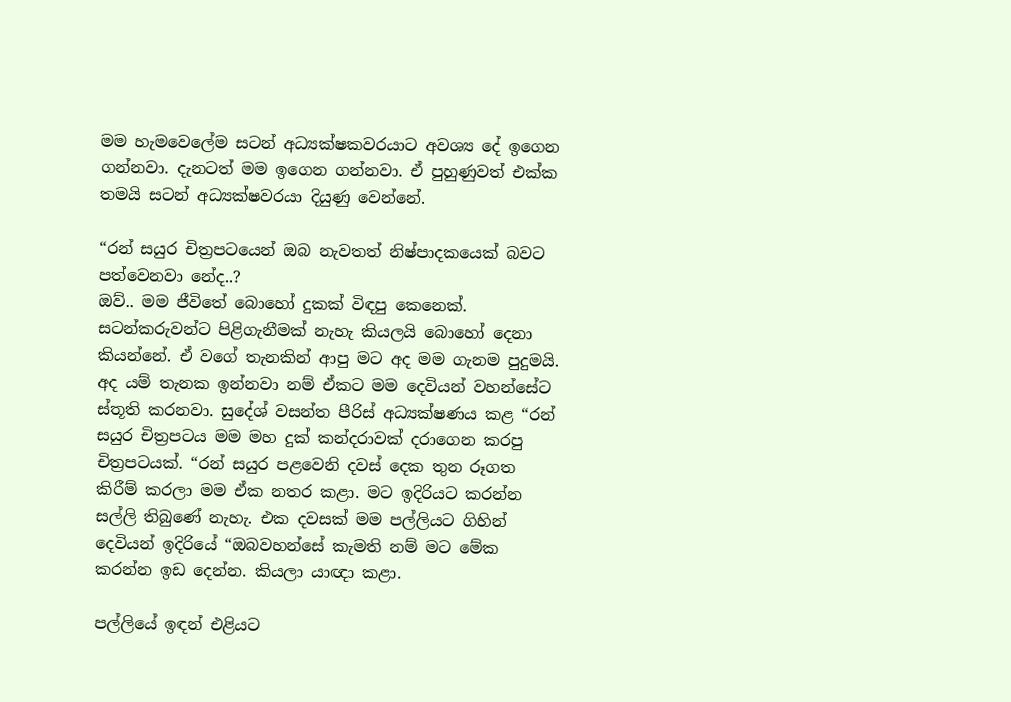මම හැමවෙලේම සටන් අධ්‍යක්ෂකවරයාට අවශ්‍ය දේ ඉගෙන ගන්නවා. දැනටත් මම ඉගෙන ගන්නවා. ඒ පුහුණුවත් එක්ක තමයි සටන් අධ්‍යක්ෂවරයා දියුණු වෙන්නේ.

“රන් සයුර චිත්‍රපටයෙන් ඔබ නැවතත් නිෂ්පාදකයෙක් බවට පත්වෙනවා නේද..?
ඔව්.. මම ජීවිතේ බොහෝ දුකක් විඳපු කෙනෙක්. සටන්කරුවන්ට පිළිගැනීමක් නැහැ කියලයි බොහෝ දෙනා කියන්නේ. ඒ වගේ තැනකින් ආපු මට අද මම ගැනම පුදුමයි. අද යම් තැනක ඉන්නවා නම් ඒකට මම දෙවියන් වහන්සේට ස්තූති කරනවා. සුදේශ් වසන්ත පීරිස් අධ්‍යක්ෂණය කළ “රන් සයුර චිත්‍රපටය මම මහ දුක් කන්දරාවක් දරාගෙන කරපු චිත්‍රපටයක්. “රන් සයුර පළවෙනි දවස් දෙක තුන රූගත කිරීම් කරලා මම ඒක නතර කළා. මට ඉදිරියට කරන්න සල්ලි තිබුණේ නැහැ. එක දවසක් මම පල්ලියට ගිහින් දෙවියන් ඉදිරියේ “ඔබවහන්සේ කැමති නම් මට මේක කරන්න ඉඩ දෙන්න. කියලා යාඥා කළා.

පල්ලියේ ඉඳන් එළියට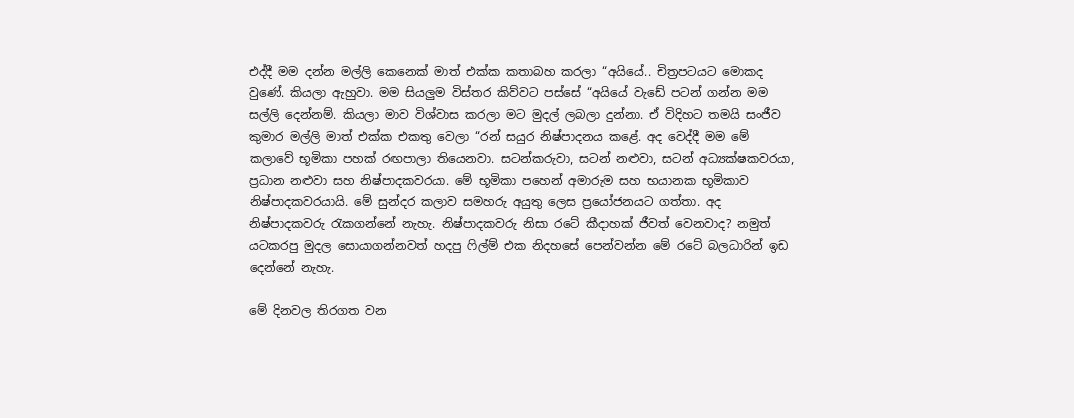එද්දී මම දන්න මල්ලි කෙනෙක් මාත් එක්ක කතාබහ කරලා “අයියේ.. චිත්‍රපටයට මොකද වුණේ. කියලා ඇහුවා. මම සියලුම විස්තර කිව්වට පස්සේ “අයියේ වැඩේ පටන් ගන්න මම සල්ලි දෙන්නම්. කියලා මාව විශ්වාස කරලා මට මුදල් ලබලා දුන්නා. ඒ විදිහට තමයි සංජීව කුමාර මල්ලි මාත් එක්ක එකතු වෙලා “රන් සයුර නිෂ්පාදනය කළේ. අද වෙද්දී මම මේ කලාවේ භූමිකා පහක් රඟපාලා තියෙනවා. සටන්කරුවා, සටන් නළුවා, සටන් අධ්‍යක්ෂකවරයා, ප්‍රධාන නළුවා සහ නිෂ්පාදකවරයා. මේ භූමිකා පහෙන් අමාරුම සහ භයානක භූමිකාව නිෂ්පාදකවරයායි. මේ සුන්දර කලාව සමහරු අයුතු ලෙස ප්‍රයෝජනයට ගත්තා. අද නිෂ්පාදකවරු රැකගන්නේ නැහැ. නිෂ්පාදකවරු නිසා රටේ කීදාහක් ජීවත් වෙනවාද? නමුත් යටකරපු මුදල සොයාගන්නවත් හදපු ෆිල්ම් එක නිදහසේ පෙන්වන්න මේ රටේ බලධාරින් ඉඩ දෙන්නේ නැහැ.

මේ දිනවල තිරගත වන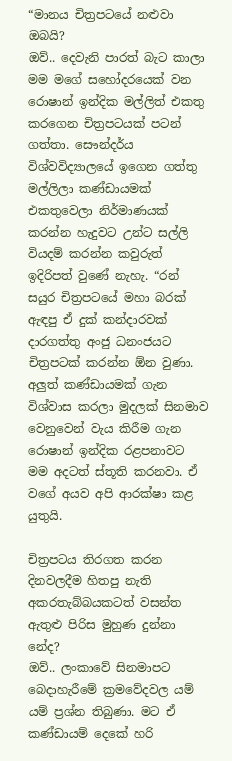“මානය චිත්‍රපටයේ නළුවා ඔබයි?
ඔව්.. දෙවැනි පාරත් බැට කාලා මම මගේ සහෝදරයෙක් වන රොෂාන් ඉන්දික මල්ලිත් එකතු කරගෙන චිත්‍රපටයක් පටන් ගත්තා. සෞන්දර්ය විශ්වවිද්‍යාලයේ ඉගෙන ගත්තු මල්ලිලා කණ්ඩායමක් එකතුවෙලා නිර්මාණයක් කරන්න හැදුවට උන්ට සල්ලි වියදම් කරන්න කවුරුත් ඉදිරිපත් වුණේ නැහැ. “රන් සයුර චිත්‍රපටයේ මහා බරක් ඇඳපු ඒ දුක් කන්දාරවක් දාරගත්තු අංජු ධනංජයට චිත්‍රපටක් කරන්න ඕන වුණා. අලුත් කණ්ඩායමක් ගැන විශ්වාස කරලා මුදලක් සිනමාව වෙනුවෙන් වැය කිරීම ගැන රොෂාන් ඉන්දික රළපනාවට මම අදටත් ස්තූති කරනවා. ඒ වගේ අයව අපි ආරක්ෂා කළ යුතුයි.

චිත්‍රපටය තිරගත කරන දිනවලදීම හිතපු නැති අකරතැබ්බයකටත් වසන්ත ඇතුළු පිරිස මුහුණ දුන්නා නේද?
ඔව්.. ලංකාවේ සිනමාපට බෙදාහැරීමේ ක්‍රමවේදවල යම් යම් ප්‍රශ්න තිබුණා. මට ඒ කණ්ඩායම් දෙකේ හරි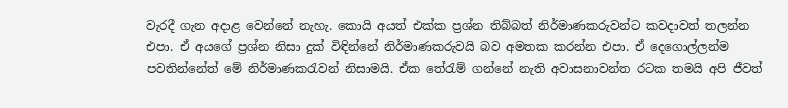වැරදී ගැන අදාළ වෙන්නේ නැහැ. කොයි අයත් එක්ක ප්‍රශ්න තිබ්බත් නිර්මාණකරුවන්ට කවදාවත් තලන්න එපා. ඒ අයගේ ප්‍රශ්න නිසා දුක් විඳින්නේ නිර්මාණකරුවයි බව අමතක කරන්න එපා. ඒ දෙගොල්ලන්ම පවතින්නේත් මේ නිර්මාණකරැවන් නිසාමයි. ඒක තේරැම් ගන්නේ නැති අවාසනාවන්ත රටක තමයි අපි ජීවත්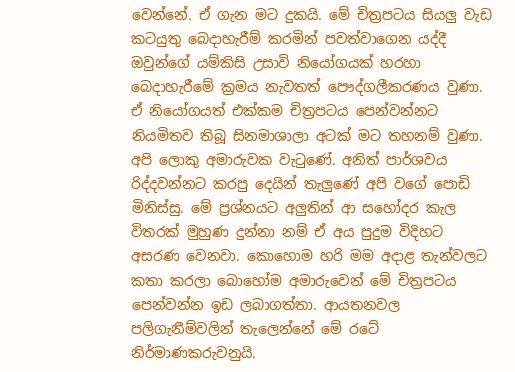වෙන්නේ. ඒ ගැන මට දුකයි. මේ චිත්‍රපටය සියලු වැඩ කටයුතු බෙදාහැරීම් කරමින් පවත්වාගෙන යද්දී ඔවුන්ගේ යම්කිසි උසාවි නියෝගයක් හරහා බෙදාහැරීමේ ක්‍රමය නැවතත් පෞද්ගලීකරණය වුණා. ඒ නියෝගයත් එක්කම චිත්‍රපටය පෙන්වන්නට නියමිතව තිබූ සිනමාශාලා අටක් මට තහනම් වුණා.
අපි ලොකු අමාරුවක වැටුණේ. අනිත් පාර්ශවය රිද්දවන්නට කරපු දෙයින් තැලුණේ අපි වගේ පොඩි මිනිස්සු. මේ ප්‍රශ්නයට අලුතින් ආ සහෝදර කැල විතරක් මුහුණ දුන්නා නම් ඒ අය පුදුම විදිහට අසරණ වෙනවා. කොහොම හරි මම අදාළ තැන්වලට කතා කරලා බොහෝම අමාරුවෙන් මේ චිත්‍රපටය පෙන්වන්න ඉඩ ලබාගත්තා. ආයතනවල පලිගැනීම්වලින් තැලෙන්නේ මේ රටේ නිර්මාණකරුවනුයි.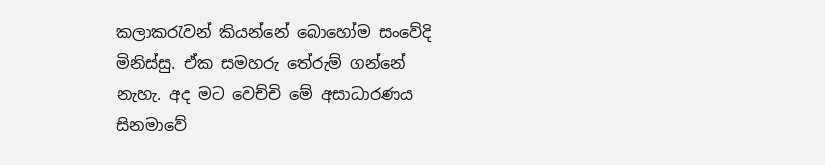කලාකරැවන් කියන්නේ බොහෝම සංවේදි මිනිස්සු. ඒක සමහරු තේරුම් ගන්නේ නැහැ. අද මට වෙච්චි මේ අසාධාරණය සිනමාවේ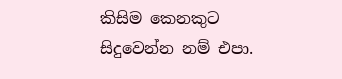කිසිම කෙනකුට සිදුවෙන්න නම් එපා.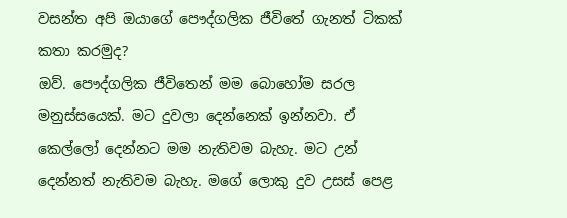වසන්ත අපි ඔයාගේ පෞද්ගලික ජීවිතේ ගැනත් ටිකක් කතා කරමුද?
ඔව්. පෞද්ගලික ජීවිතෙන් මම බොහෝම සරල මනුස්සයෙක්. මට දුවලා දෙන්නෙක් ඉන්නවා. ඒ කෙල්ලෝ දෙන්නට මම නැතිවම බැහැ. මට උන් දෙන්නත් නැතිවම බැහැ. මගේ ලොකු දුව උසස් පෙළ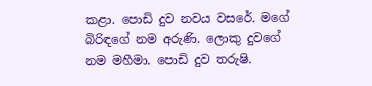කළා. පොඩි දුව නවය වසරේ. මගේ බිරිඳගේ නම අරුණි. ලොකු දුවගේ නම මහීමා. පොඩි දුව තරුෂි.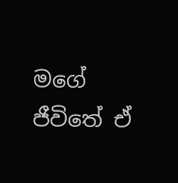මගේ ජීවිතේ ඒ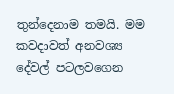තුන්දෙනාම තමයි. මම කවදාවත් අනවශ්‍ය දේවල් පටලවගෙන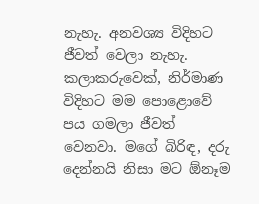නැහැ. අනවශ්‍ය විදිහට ජීවත් වෙලා නැහැ. කලාකරුවෙක්, නිර්මාණ විදිහට මම පොළොවේ පය ගමලා ජීවත් වෙනවා. මගේ බිරිඳ, දරු දෙන්නයි නිසා මට ඕනෑම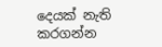දෙයක් නැති කරගන්න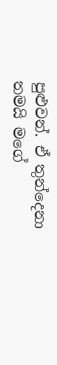පුළුවන්. ඒ තුන්දෙනා තමයි මගේ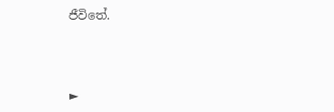ජීවිතේ.



►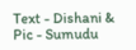Text - Dishani &  Pic - Sumudu